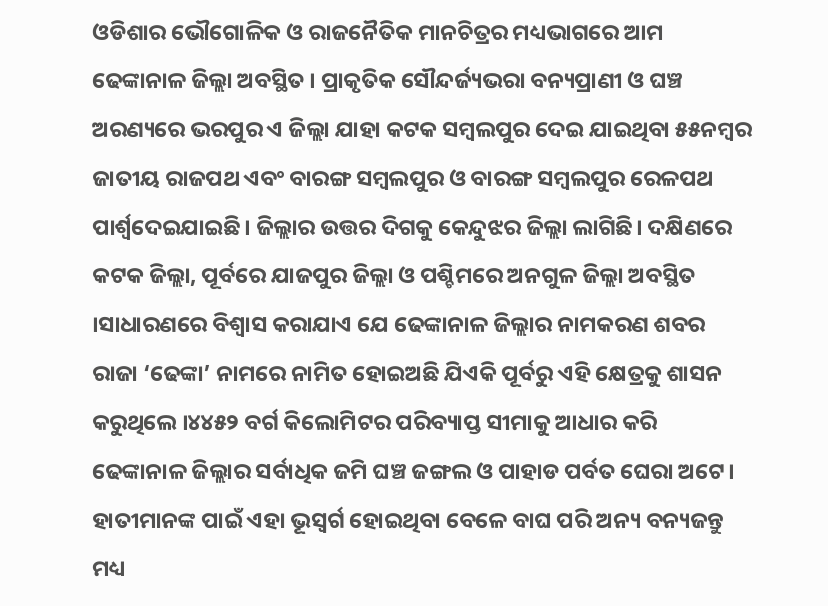ଓଡିଶାର ଭୌଗୋଳିକ ଓ ରାଜନୈତିକ ମାନଚିତ୍ରର ମଧ୍ୟଭାଗରେ ଆମ ଢେଙ୍କାନାଳ ଜିଲ୍ଲା ଅବସ୍ଥିତ । ପ୍ରାକୃତିକ ସୌନ୍ଦର୍ଜ୍ୟଭରା ବନ୍ୟପ୍ରାଣୀ ଓ ଘଞ୍ଚ ଅରଣ୍ୟରେ ଭରପୁର ଏ ଜିଲ୍ଲା ଯାହା କଟକ ସମ୍ବଲପୁର ଦେଇ ଯାଇଥିବା ୫୫ନମ୍ବର ଜାତୀୟ ରାଜପଥ ଏବଂ ବାରଙ୍ଗ ସମ୍ବଲପୁର ଓ ବାରଙ୍ଗ ସମ୍ବଲପୁର ରେଳପଥ ପାର୍ଶ୍ଵଦେଇଯାଇଛି। ଜିଲ୍ଲାର ଉତ୍ତର ଦିଗକୁ କେନ୍ଦୁଝର ଜିଲ୍ଲା ଲାଗିଛି। ଦକ୍ଷିଣରେ କଟକ ଜିଲ୍ଲା, ପୂର୍ବରେ ଯାଜପୁର ଜିଲ୍ଲା ଓ ପଶ୍ଚିମରେ ଅନଗୁଳ ଜିଲ୍ଲା ଅବସ୍ଥିତ ।ସାଧାରଣରେ ବିଶ୍ବାସ କରାଯାଏ ଯେ ଢେଙ୍କାନାଳ ଜିଲ୍ଲାର ନାମକରଣ ଶବର ରାଜା ‘ଢେଙ୍କା’ ନାମରେ ନାମିତ ହୋଇଅଛି ଯିଏକି ପୂର୍ବରୁ ଏହି କ୍ଷେତ୍ରକୁ ଶାସନ କରୁଥିଲେ ।୪୪୫୨ ବର୍ଗ କିଲୋମିଟର ପରିବ୍ୟାପ୍ତ ସୀମାକୁ ଆଧାର କରି ଢେଙ୍କାନାଳ ଜିଲ୍ଲାର ସର୍ବାଧିକ ଜମି ଘଞ୍ଚ ଜଙ୍ଗଲ ଓ ପାହାଡ ପର୍ବତ ଘେରା ଅଟେ। ହାତୀମାନଙ୍କ ପାଇଁ ଏହା ଭୂସ୍ଵର୍ଗ ହୋଇଥିବା ବେଳେ ବାଘ ପରି ଅନ୍ୟ ବନ୍ୟଜନ୍ତୁ ମଧ୍ୟ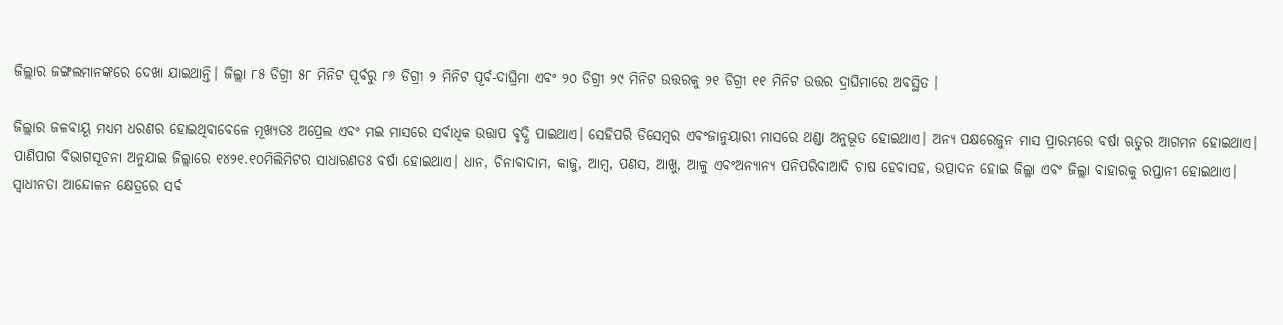ଜିଲ୍ଲାର ଜଙ୍ଗଲମାନଙ୍କରେ ଦେଖା ଯାଇଥାନ୍ତି। ଜିଲ୍ଲା ୮୫ ଡିଗ୍ରୀ ୫୮ ମିନିଟ ପୂର୍ବରୁ ୮୬ ଡିଗ୍ରୀ ୨ ମିନିଟ ପୂର୍ବ-ଦାଘ୍ରିମା ଏବଂ ୨୦ ଡିଗ୍ରୀ ୨୯ ମିନିଟ ଉତ୍ତରକୁ ୨୧ ଡିଗ୍ରୀ ୧୧ ମିନିଟ ଉତ୍ତର ଦ୍ରାଘିମାରେ ଅବସ୍ଥିତ ।

ଜିଲ୍ଲାର ଜଳବାୟୂ ମଧ୍ୟମ ଧରଣର ହୋଇଥିବାବେଳେ ମୂଖ୍ୟତଃ ଅପ୍ରେଲ ଏବଂ ମଇ ମାସରେ ସର୍ବାଧିକ ଉତ୍ତାପ ବୃଦ୍ଧି ପାଇଥାଏ। ସେହିପରି ଡିସେମ୍ବର ଏବଂଜାନୁୟାରୀ ମାସରେ ଥଣ୍ଡା ଅନୁଭୂତ ହୋଇଥାଏ। ଅନ୍ୟ ପକ୍ଷରେଜୁନ ମାସ ପ୍ରାରମ୍ଭରେ ବର୍ଷା ଋତୁର ଆଗମନ ହୋଇଥାଏ। ପାଣିପାଗ ବିଭାଗସୂଚନା ଅନୁଯାଇ ଜିଲ୍ଲାରେ ୧୪୨୧.୧୦ମିଲିମିଟର ସାଧାରଣତଃ ବର୍ଷା ହୋଇଥାଏ। ଧାନ, ଚିନାବାଦାମ, କାଜୁ, ଆମ୍ବ, ପଣସ, ଆଖୁ, ଆଳୁ ଏବଂଅନ୍ଯାନ୍ଯ ପନିପରିବାଆଦି ଚାଷ ହେବାସହ, ଉତ୍ପାଦନ ହୋଇ ଜିଲ୍ଲା ଏବଂ ଜିଲ୍ଲା ବାହାରକୁ ରପ୍ତାନୀ ହୋଇଥାଏ।
ସ୍ଵାଧୀନତା ଆନ୍ଦୋଳନ କ୍ଷେତ୍ରରେ ସର୍ବ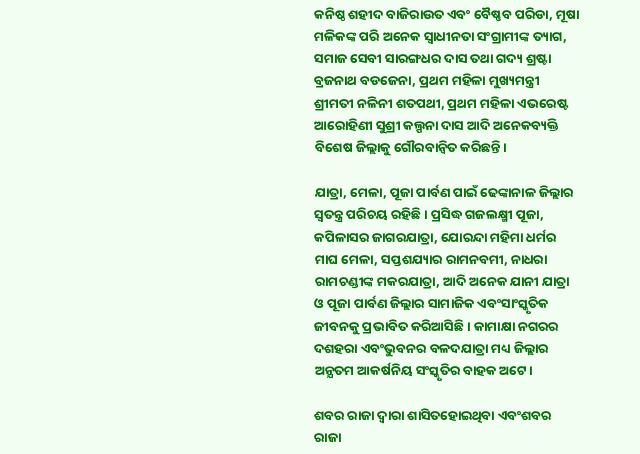କନିଷ୍ଠ ଶହୀଦ ବାଜିରାଉତ ଏବଂ ବୈଷ୍ଣବ ପରିଡା, ମୂଷା ମଳିକଙ୍କ ପରି ଅନେକ ସ୍ଵାଧୀନତା ସଂଗ୍ରାମୀଙ୍କ ତ୍ୟାଗ, ସମାଜ ସେବୀ ସାରଙ୍ଗଧର ଦାସ ତଥା ଗଦ୍ୟ ଶ୍ରଷ୍ଟା ବ୍ରଜନାଥ ବଡଜେନା, ପ୍ରଥମ ମହିଳା ମୁଖ୍ୟମନ୍ତ୍ରୀ ଶ୍ରୀମତୀ ନଳିନୀ ଶତପଥୀ, ପ୍ରଥମ ମହିଳା ଏଭରେଷ୍ଟ ଆରୋହିଣୀ ସୁଶ୍ରୀ କଲ୍ପନା ଦାସ ଆଦି ଅନେକବ୍ୟକ୍ତି ବିଶେଷ ଜିଲ୍ଲାକୁ ଗୌରବାନ୍ଵିତ କରିଛନ୍ତି।

ଯାତ୍ରା, ମେଳା, ପୂଜା ପାର୍ବଣ ପାଇଁ ଢେଙ୍କାନାଳ ଜିଲ୍ଲାର ସ୍ଵତନ୍ତ୍ର ପରିଚୟ ରହିଛି। ପ୍ରସିଦ୍ଧ ଗଜଲକ୍ଷ୍ମୀ ପୂଜା, କପିଳାସର ଜାଗରଯାତ୍ରା, ଯୋରନ୍ଦା ମହିମା ଧର୍ମର ମାଘ ମେଳା, ସପ୍ତଶଯ୍ୟାର ରାମନବମୀ, ନାଧରା ରାମଚଣ୍ଡୀଙ୍କ ମକରଯାତ୍ରା, ଆଦି ଅନେକ ଯାନୀ ଯାତ୍ରା ଓ ପୂଜା ପାର୍ବଣ ଜିଲ୍ଲାର ସାମାଜିକ ଏବଂସାଂସ୍କୃତିକ ଜୀବନକୁ ପ୍ରଭାବିତ କରିଆସିଛି। କାମାକ୍ଷା ନଗରର ଦଶହରା ଏବଂଭୁବନର ବଳଦଯାତ୍ରା ମଧ୍ୟ ଜିଲ୍ଲାର ଅନ୍ଯତମ ଆକର୍ଷନିୟ ସଂସ୍କୃତିର ବାହକ ଅଟେ।

ଶବର ରାଜା ଦ୍ଵାରା ଶାସିତହୋଇଥିବା ଏବଂଶବର ରାଜା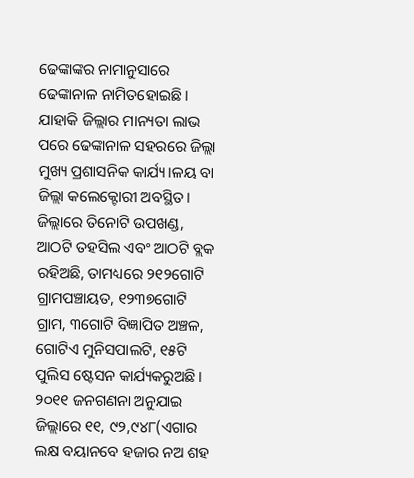ଢେଙ୍କାଙ୍କର ନାମାନୁସାରେ ଢେଙ୍କାନାଳ ନାମିତହୋଇଛି। ଯାହାକି ଜିଲ୍ଲାର ମାନ୍ୟତା ଲାଭ ପରେ ଢେଙ୍କାନାଳ ସହରରେ ଜିଲ୍ଲା ମୁଖ୍ୟ ପ୍ରଶାସନିକ କାର୍ଯ୍ୟ।ଳୟ ବା ଜିଲ୍ଲା କଲେକ୍ଟୋରୀ ଅବସ୍ଥିତ। ଜିଲ୍ଲାରେ ତିନୋଟି ଉପଖଣ୍ଡ, ଆଠଟି ତହସିଲ ଏବଂ ଆଠଟି ବ୍ଲକ ରହିଅଛି, ତାମଧ୍ୟରେ ୨୧୨ଗୋଟି ଗ୍ରାମପଞ୍ଚାୟତ, ୧୨୩୭ଗୋଟି ଗ୍ରାମ, ୩ଗୋଟି ବିଜ୍ଞାପିତ ଅଞ୍ଚଳ, ଗୋଟିଏ ମୁନିସପାଲଟି, ୧୫ଟି ପୁଲିସ ଷ୍ଟେସନ କାର୍ଯ୍ୟକରୁଅଛି। ୨୦୧୧ ଜନଗଣନା ଅନୁଯାଇ ଜିଲ୍ଲାରେ ୧୧, ୯୨,୯୪୮(ଏଗାର ଲକ୍ଷ ବୟାନବେ ହଜାର ନଅ ଶହ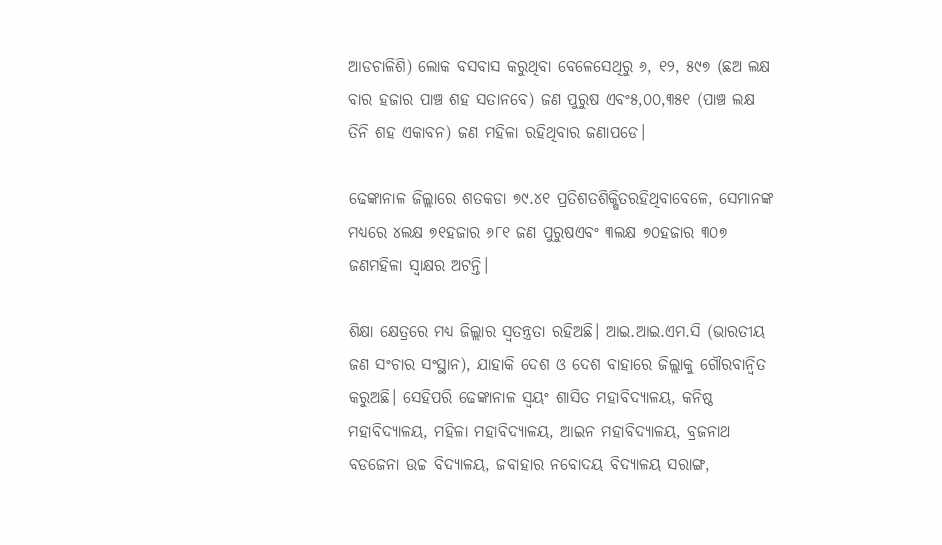ଆଡଚାଳିଶି) ଲୋକ ବସବାସ କରୁଥିବା ବେଳେସେଥିରୁ ୬, ୧୨, ୫୯୭ (ଛଅ ଲକ୍ଷ ବାର ହଜାର ପାଞ୍ଚ ଶହ ସତାନବେ) ଜଣ ପୁରୁଷ ଏବଂ୫,୦୦,୩୫୧ (ପାଞ୍ଚ ଲକ୍ଷ ତିନି ଶହ ଏକାବନ) ଜଣ ମହିଳା ରହିଥିବାର ଜଣାପଡେ।

ଢେଙ୍କାନାଳ ଜିଲ୍ଲାରେ ଶତକଡା ୭୯.୪୧ ପ୍ରତିଶତଶିକ୍ଷିତରହିଥିବାବେଳେ, ସେମାନଙ୍କ ମଧ୍ୟରେ ୪ଲକ୍ଷ ୭୧ହଜାର ୬୮୧ ଜଣ ପୁରୁଷଏବଂ ୩ଲକ୍ଷ ୭୦ହଜାର ୩୦୭ ଜଣମହିଳା ସ୍ଵାକ୍ଷର ଅଟନ୍ତି।

ଶିକ୍ଷା କ୍ଷେତ୍ରରେ ମଧ୍ୟ ଜିଲ୍ଲାର ସ୍ଵତନ୍ତ୍ରତା ରହିଅଛି। ଆଇ.ଆଇ.ଏମ.ସି (ଭାରତୀୟ ଜଣ ସଂଚାର ସଂସ୍ଥାନ), ଯାହାକି ଦେଶ ଓ ଦେଶ ବାହାରେ ଜିଲ୍ଲାକୁ ଗୌରବାନ୍ଵିତ କରୁଅଛି। ସେହିପରି ଢେଙ୍କାନାଳ ସ୍ଵୟଂ ଶାସିତ ମହାବିଦ୍ୟାଳୟ, କନିଷ୍ଠ ମହାବିଦ୍ୟାଳୟ, ମହିଳା ମହାବିଦ୍ୟାଳୟ, ଆଇନ ମହାବିଦ୍ୟାଳୟ, ବ୍ରଜନାଥ ବଡଜେନା ଉଚ୍ଚ ବିଦ୍ୟାଳୟ, ଜବାହାର ନବୋଦୟ ବିଦ୍ୟାଳୟ ସରାଙ୍ଗ,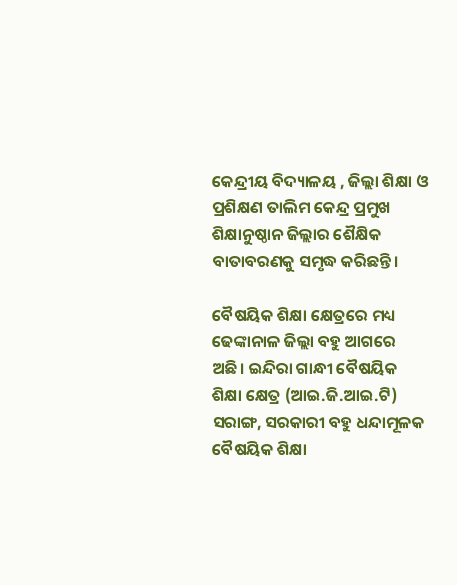କେନ୍ଦ୍ରୀୟ ବିଦ୍ୟାଳୟ , ଜିଲ୍ଲା ଶିକ୍ଷା ଓ ପ୍ରଶିକ୍ଷଣ ତାଲିମ କେନ୍ଦ୍ର ପ୍ରମୁଖ ଶିକ୍ଷାନୁଷ୍ଠାନ ଜିଲ୍ଲାର ଶୈକ୍ଷିକ ବାତାବରଣକୁ ସମୃଦ୍ଧ କରିଛନ୍ତି।

ବୈଷୟିକ ଶିକ୍ଷା କ୍ଷେତ୍ରରେ ମଧ୍ୟ ଢେଙ୍କାନାଳ ଜିଲ୍ଲା ବହୁ ଆଗରେ ଅଛି। ଇନ୍ଦିରା ଗାନ୍ଧୀ ବୈଷୟିକ ଶିକ୍ଷା କ୍ଷେତ୍ର (ଆଇ.ଜି.ଆଇ.ଟି) ସରାଙ୍ଗ, ସରକାରୀ ବହୁ ଧନ୍ଦାମୂଳକ ବୈଷୟିକ ଶିକ୍ଷା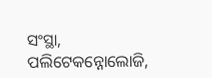ସଂସ୍ଥା, ପଲିଟେକନ୍ନୋଲୋଜି,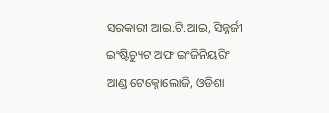ସରକାରୀ ଆଇ.ଟି.ଆଇ, ସିନ୍ନର୍ଜୀ ଇଂଷ୍ଟିଚ୍ୟୁଟ ଅଫ ଇଂଜିନିୟରିଂ ଆଣ୍ଡ ଟେକ୍ନୋଲୋଜି, ଓଡିଶା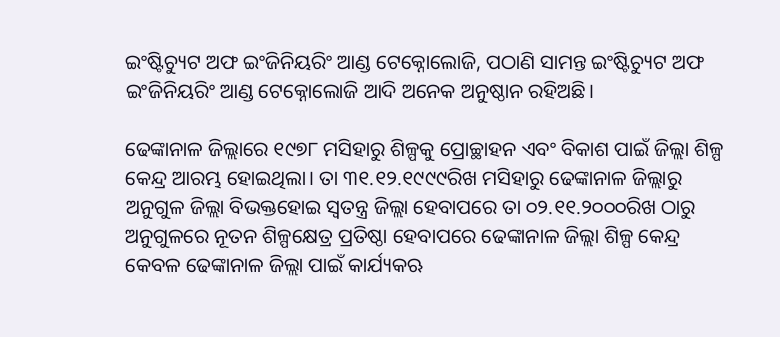ଇଂଷ୍ଟିଚ୍ୟୁଟ ଅଫ ଇଂଜିନିୟରିଂ ଆଣ୍ଡ ଟେକ୍ନୋଲୋଜି, ପଠାଣି ସାମନ୍ତ ଇଂଷ୍ଟିଚ୍ୟୁଟ ଅଫ ଇଂଜିନିୟରିଂ ଆଣ୍ଡ ଟେକ୍ନୋଲୋଜି ଆଦି ଅନେକ ଅନୁଷ୍ଠାନ ରହିଅଛି।

ଢେଙ୍କାନାଳ ଜିଲ୍ଲାରେ ୧୯୭୮ ମସିହାରୁ ଶିଳ୍ପକୁ ପ୍ରୋଚ୍ଛାହନ ଏବଂ ବିକାଶ ପାଇଁ ଜିଲ୍ଲା ଶିଳ୍ପ କେନ୍ଦ୍ର ଆରମ୍ଭ ହୋଇଥିଲା। ତା ୩୧.୧୨.୧୯୯୯ରିଖ ମସିହାରୁ ଢେଙ୍କାନାଳ ଜିଲ୍ଲାରୁ ଅନୁଗୁଳ ଜିଲ୍ଲା ବିଭକ୍ତହୋଇ ସ୍ଵତନ୍ତ୍ର ଜିଲ୍ଲା ହେବାପରେ ତା ୦୨.୧୧.୨୦୦୦ରିଖ ଠାରୁ ଅନୁଗୁଳରେ ନୂତନ ଶିଳ୍ପକ୍ଷେତ୍ର ପ୍ରତିଷ୍ଠା ହେବାପରେ ଢେଙ୍କାନାଳ ଜିଲ୍ଲା ଶିଳ୍ପ କେନ୍ଦ୍ର କେବଳ ଢେଙ୍କାନାଳ ଜିଲ୍ଲା ପାଇଁ କାର୍ଯ୍ୟକଋ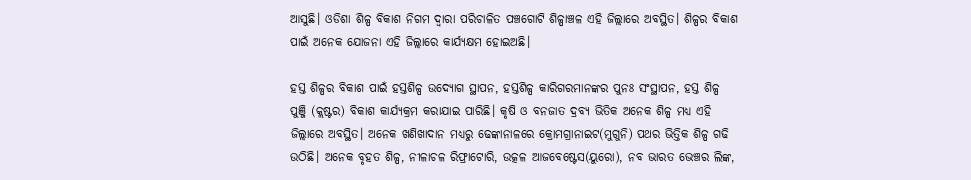ଆସୁଛି। ଓଡିଶା ଶିଳ୍ପ ବିକାଶ ନିଗମ ଦ୍ଵାରା ପରିଚାଳିତ ପଞ୍ଚଗୋଟି ଶିଳ୍ପାଞ୍ଚଳ ଏହି ଜିଲ୍ଲାରେ ଅବସ୍ଥିତ। ଶିଳ୍ପର ବିକାଶ ପାଇଁ ଅନେକ ଯୋଜନା ଏହି ଜିଲ୍ଲାରେ କାର୍ଯ୍ୟକ୍ଷମ ହୋଇଅଛି।

ହସ୍ତ ଶିଳ୍ପର ବିକାଶ ପାଇଁ ହସ୍ତଶିଳ୍ପ ଉଦ୍ଯୋଗ ସ୍ଥାପନ, ହସ୍ତଶିଳ୍ପ କାରିଗରମାନଙ୍କର ପୁନଃ ସଂସ୍ଥାପନ, ହସ୍ତ ଶିଳ୍ପ ପୁଞ୍ଜି (କ୍ଲଷ୍ଟର) ବିକାଶ କାର୍ଯ୍ୟକ୍ରମ କରାଯାଇ ପାରିଛି। କୃଷି ଓ ବନଜାତ ଦ୍ରବ୍ଯ ଭିତିକ ଅନେକ ଶିଳ୍ପ ମଧ୍ୟ ଏହି ଜିଲ୍ଲାରେ ଅବସ୍ଥିତ। ଅନେକ ଖଣିଖାଦାନ ମଧ୍ୟରୁ ଢେଙ୍କାନାଳରେ କ୍ରୋମଗ୍ରାନାଇଟ(ମୁଗୁନି) ପଥର ଭିତ୍ତିକ ଶିଳ୍ପ ଗଢି ଉଠିଛି। ଅନେକ ବୃହତ ଶିଳ୍ପ, ନୀଳାଚଳ ରିଫ୍ରାଟୋରି, ଉତ୍କଳ ଆଜବେଷ୍ଟେସ(ୟୁରୋ), ନବ ଭାରତ ଭେଞ୍ଚର ଲିଙ୍କ,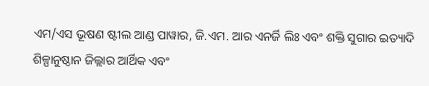ଏମ/ଏସ ଭୂଷଣ ଷ୍ଟୀଲ ଆଣ୍ଡ ପାୱାର, ଜି.ଏମ. ଆର ଏନର୍ଜି ଲିଃ ଏବଂ ଶକ୍ତି ସୁଗାର ଇତ୍ୟାଦି ଶିଳ୍ପାନୁଷ୍ଠାନ ଜିଲ୍ଲାର ଆର୍ଥିକ ଏବଂ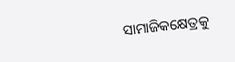ସାମାଜିକକ୍ଷେତ୍ରକୁ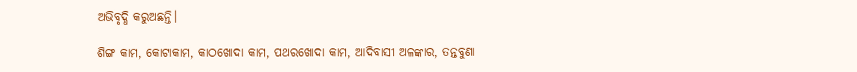ଅଭିବୃଦ୍ଧି କରୁଅଛନ୍ତି।

ଶିଙ୍ଗ କାମ, କୋଟାକାମ, କାଠଖୋଦା କାମ, ପଥରଖୋଦା କାମ, ଆଦିବାସୀ ଅଳଙ୍କାର, ତନ୍ତବୁଣା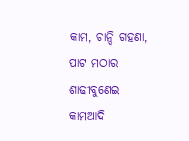କାମ, ଚାନ୍ଦି ଗହଣା, ପାଟ ମଠାର ଶାଢୀବୁଣେଇ କାମଆଦି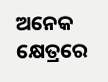ଅନେକ କ୍ଷେତ୍ରରେ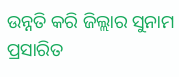ଉନ୍ନତି କରି ଜିଲ୍ଲାର ସୁନାମ ପ୍ରସାରିତ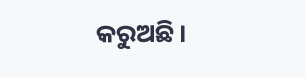କରୁଅଛି।